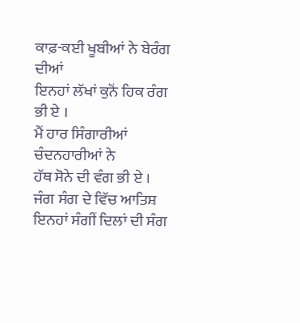ਕਾਫ਼-ਕਈ ਖੂਬੀਆਂ ਨੇ ਬੇਰੰਗ ਦੀਆਂ
ਇਨਹਾਂ ਲੱਖਾਂ ਕੁਨੋਂ ਹਿਕ ਰੰਗ ਭੀ ਏ ।
ਮੈਂ ਹਾਰ ਸਿੰਗਾਰੀਆਂ ਚੰਦਨਹਾਰੀਆਂ ਨੇ
ਹੱਥ ਸੋਨੇ ਦੀ ਵੰਗ ਭੀ ਏ ।
ਜੰਗ ਸੰਗ ਦੇ ਵਿੱਚ ਆਤਿਸ਼
ਇਨਹਾਂ ਸੰਗੀਂ ਦਿਲਾਂ ਦੀ ਸੰਗ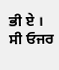ਭੀ ਏ ।
ਸੀ ਓਜਰ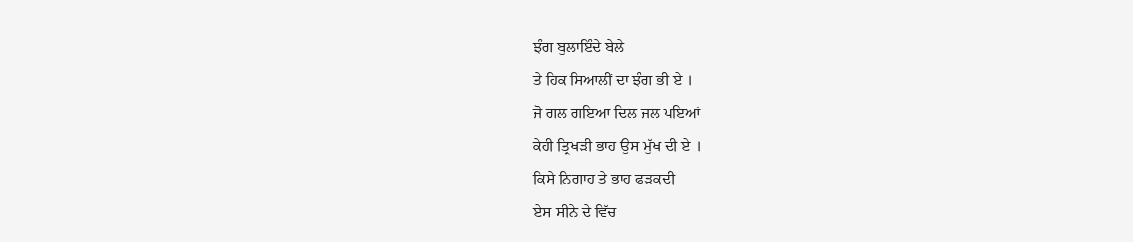ਝੰਗ ਬੁਲਾਇੰਦੇ ਬੇਲੇ
ਤੇ ਹਿਕ ਸਿਆਲੀਂ ਦਾ ਝੰਗ ਭੀ ਏ ।
ਜੋ ਗਲ ਗਇਆ ਦਿਲ ਜਲ ਪਇਆਂ
ਕੇਹੀ ਤ੍ਰਿਖੜੀ ਭਾਹ ਉਸ ਮੁੱਖ ਦੀ ਏ ।
ਕਿਸੇ ਨਿਗਾਹ ਤੇ ਭਾਹ ਫੜਕਦੀ
ਏਸ ਸੀਨੇ ਦੇ ਵਿੱਚ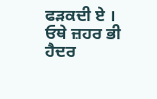ਫੜਕਦੀ ਏ ।
ਓਥੇ ਜ਼ਹਰ ਭੀ ਹੈਦਰ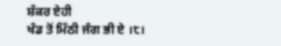ਸ਼ੱਕਰ ਏਹੀ
ਖੰਡ ਤੋਂ ਮਿੱਠੀ ਜੰਗ ਭੀ ਏ ।੮।